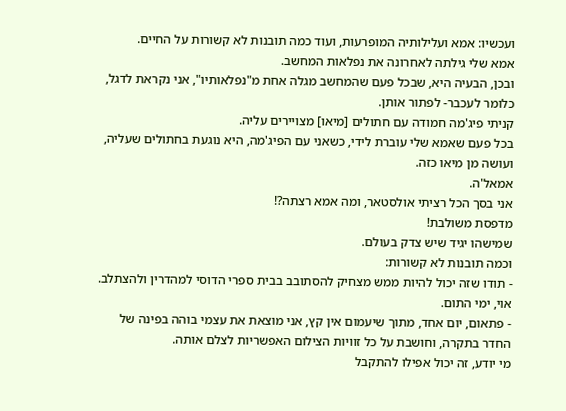ועכשיו: אמא ועלילותיה המופרעות, ועוד כמה תובנות לא קשורות על החיים.
אמא שלי גילתה לאחרונה את נפלאות המחשב.
ובכן, הבעיה היא, שבכל פעם שהמחשב מגלה אחת מ"נפלאותיו", אני נקראת לדגל, כלומר לעכבר- לפתור אותן.
קניתי פיג'מה חמודה עם חתולים [מיאו] מצויירים עליה.
בכל פעם שאמא שלי עוברת לידי, כשאני עם הפיג'מה, היא נוגעת בחתולים שעליה, ועושה מן מיאו כזה.
אמאל'ה.
אני בסך הכל רציתי אולסטאר, ומה אמא רצתה?!
מדפסת משולבת!
שמישהו יגיד שיש צדק בעולם.
וכמה תובנות לא קשורות:
- תודו שזה יכול להיות ממש מצחיק להסתובב בבית ספרי הדוסי למהדרין ולהצתלב.
אוי, ימי התום.
- פתאום, יום אחד, מתוך שיעמום אין קץ, אני מוצאת את עצמי בוהה בפינה של החדר בתקרה, וחושבת על כל זוויות הצילום האפשריות לצלם אותה.
מי יודע, זה יכול אפילו להתקבל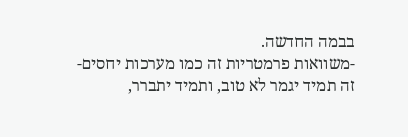בבמה החדשה.
-משוואות פרמטריות זה כמו מערכות יחסים- זה תמיד יגמר לא טוב, ותמיד יתברר,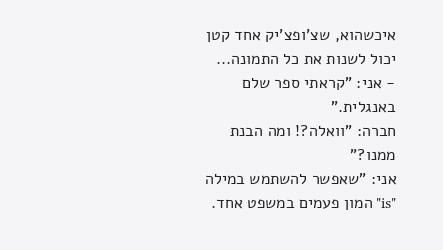איכשהוא, שצ'ופצ'יק אחד קטן יכול לשנות את כל התמונה...
- אני: "קראתי ספר שלם באנגלית."
חברה: "וואלה?! ומה הבנת ממנו?"
אני: "שאפשר להשתמש במילה "is" המון פעמים במשפט אחד.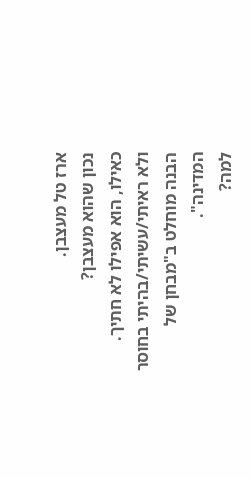ארז טל מעצבן.
נכון שהוא מעצבן?
כאילו, הוא אפילו לא חתיך.
ולא ראיתי/עשיתי/בהיתי בחוסר הבנה מוחלט ב"מבחן של המדינה".
למה?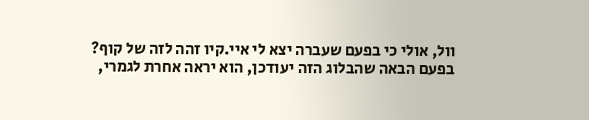וול, אולי כי בפעם שעברה יצא לי איי.קיו זהה לזה של קוף?
בפעם הבאה שהבלוג הזה יעודכן, הוא יראה אחרת לגמרי,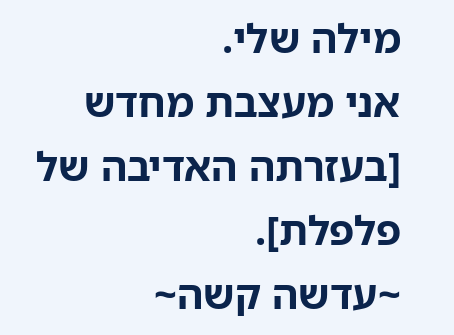מילה שלי.
אני מעצבת מחדש [בעזרתה האדיבה של פלפלת].
~עדשה קשה~